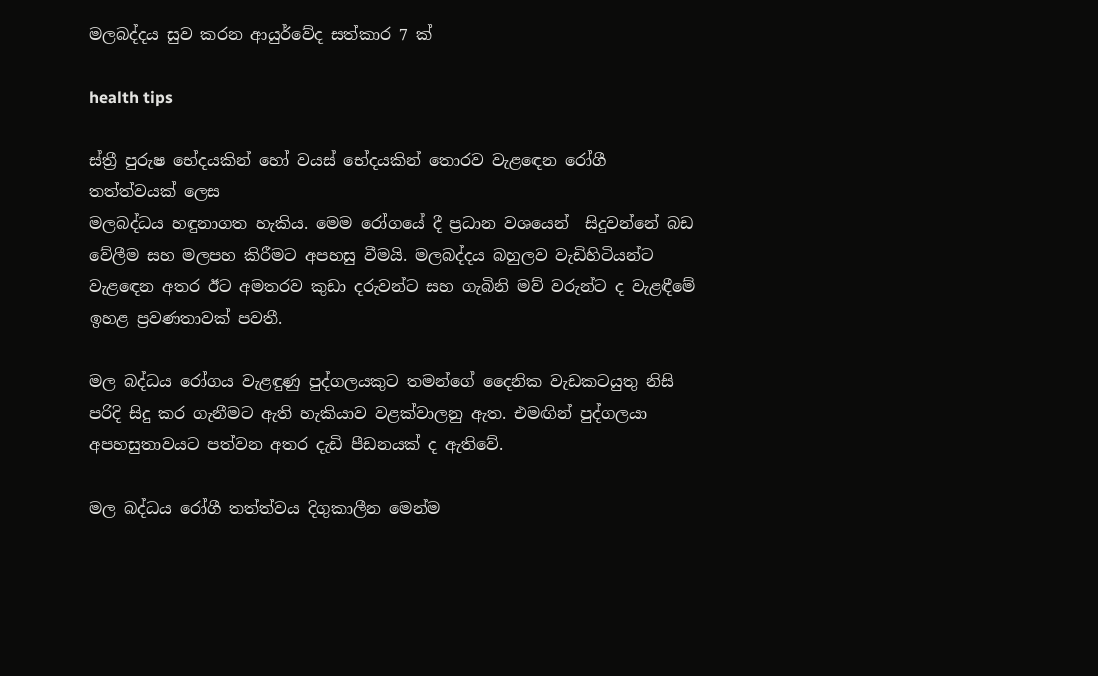මලබද්දය සුව කරන ආයුර්වේද සත්කාර 7 ක්

health tips

ස්ත්‍රී පුරුෂ භේදයකින් හෝ වයස් භේදයකින් තොරව වැළඳෙන රෝගී තත්ත්වයක් ලෙස
මලබද්ධය හඳුනාගත හැකිය. මෙම රෝගයේ දී ප්‍රධාන වශයෙන්  සිදුවන්නේ බඩ වේලීම සහ මලපහ කිරීමට අපහසු වීමයි. මලබද්දය බහුලව වැඩිහිටියන්ට වැළඳෙන අතර ඊට අමතරව කුඩා දරුවන්ට සහ ගැබිනි මව් වරුන්ට ද වැළඳීමේ ඉහළ ප්‍රවණතාවක් පවතී.

මල බද්ධය රෝගය වැළඳුණු පුද්ගලයකුට තමන්ගේ දෛනික වැඩකටයුතු නිසි පරිදි සිදු කර ගැනීමට ඇති හැකියාව වළක්වාලනු ඇත. එමඟින් පුද්ගලයා අපහසුතාවයට පත්වන අතර දැඩි පීඩනයක් ද ඇතිවේ.

මල බද්ධය රෝගී තත්ත්වය දිගුකාලීන මෙන්ම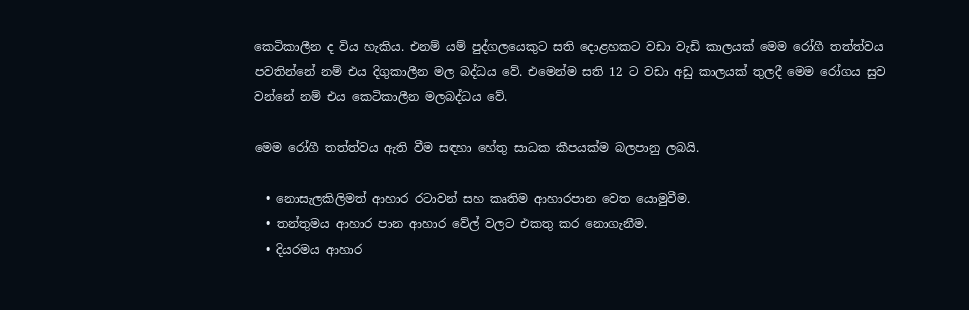කෙටිකාලීන ද විය හැකිය. එනම් යම් පුද්ගලයෙකුට සති දොළහකට වඩා වැඩි කාලයක් මෙම රෝගී තත්ත්වය පවතින්නේ නම් එය දිගුකාලීන මල බද්ධය වේ. එමෙන්ම සති 12 ට වඩා අඩු කාලයක් තුලදී මෙම රෝගය සුව වන්නේ නම් එය කෙටිකාලීන මලබද්ධය වේ.

මෙම රෝගී තත්ත්වය ඇති වීම සඳහා හේතු සාධක කීපයක්ම බලපානු ලබයි.

  • නොසැලකිලිමත් ආහාර රටාවන් සහ කෘතිම ආහාරපාන වෙත යොමුවීම.
  • තන්තුමය ආහාර පාන ආහාර වේල් වලට එකතු කර නොගැනීම.
  • දියරමය ආහාර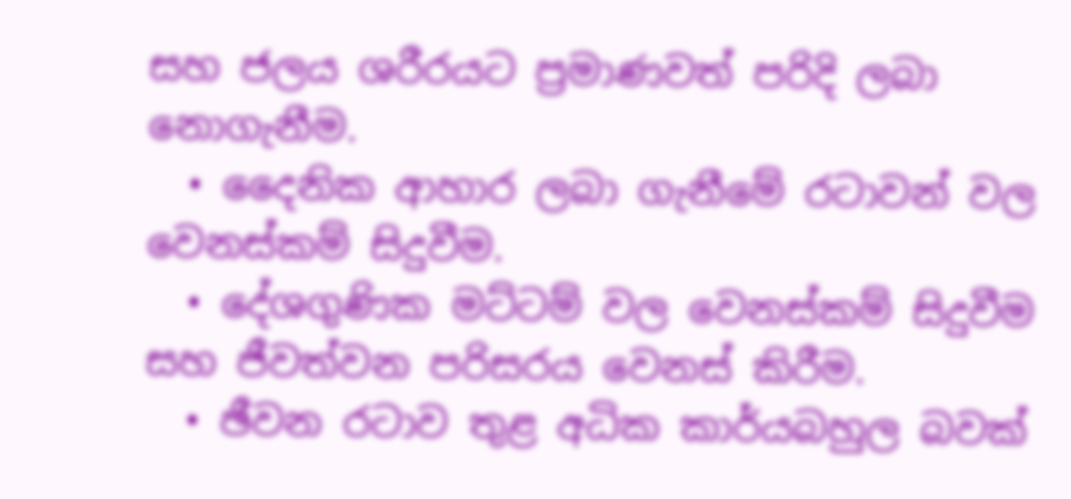සහ ජලය ශරීරයට ප්‍රමාණවත් පරිදි ලබා නොගැනීම.
  • දෛනික ආහාර ලබා ගැනීමේ රටාවන් වල වෙනස්කම් සිදුවීම.
  • දේශගුණික මට්ටම් වල වෙනස්කම් සිදුවීම සහ ජීවත්වන පරිසරය වෙනස් කිරීම.
  • ඡීවන රටාව තුළ අධික කාර්යබහුල බවක්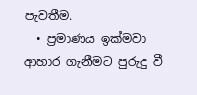පැවතීම.
  • ප්‍රමාණය ඉක්මවා ආහාර ගැනීමට පුරුදු වී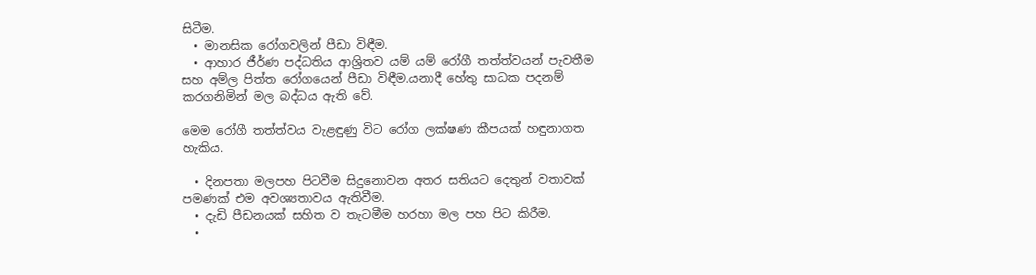සිටීම.
  • මානසික රෝගවලින් පීඩා විඳීම.
  • ආහාර ජීර්ණ පද්ධතිය ආශ්‍රිතව යම් යම් රෝගී තත්ත්වයන් පැවතීම සහ අම්ල පිත්ත රෝගයෙන් පීඩා විඳීම.යනාදී හේතු සාධක පදනම් කරගනිමින් මල බද්ධය ඇති වේ.

මෙම රෝගී තත්ත්වය වැළඳුණු විට රෝග ලක්ෂණ කීපයක් හඳුනාගත හැකිය.

  • දිනපතා මලපහ පිටවීම සිදුනොවන අතර සතියට දෙතුන් වතාවක් පමණක් එම අවශ්‍යතාවය ඇතිවීම.
  • දැඩි පීඩනයක් සහිත ව තැටමීම හරහා මල පහ පිට කිරීම.
  •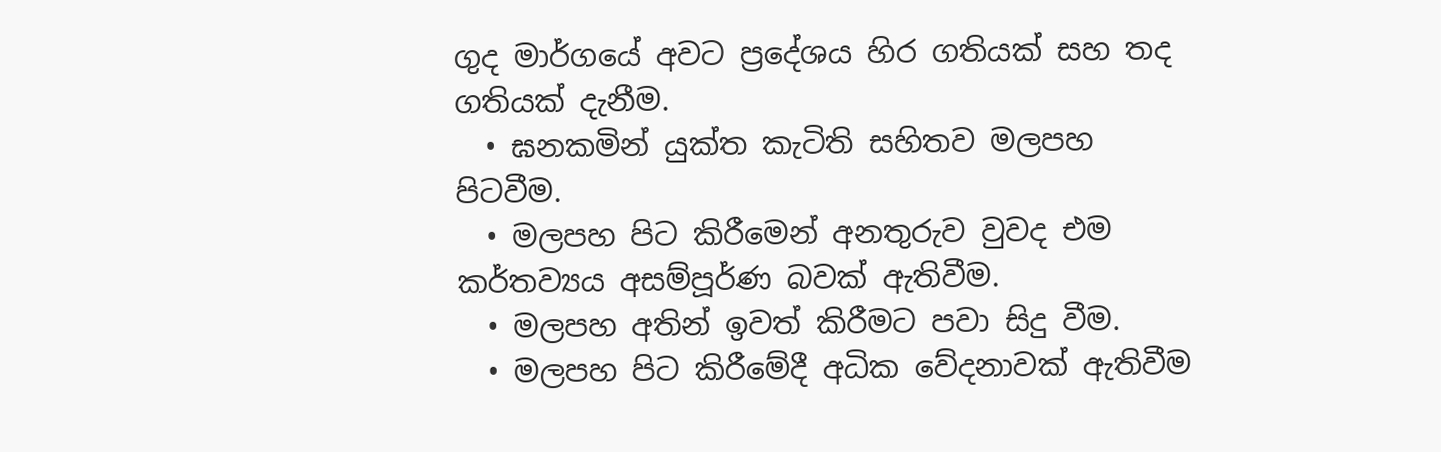ගුද මාර්ගයේ අවට ප්‍රදේශය හිර ගතියක් සහ තද ගතියක් දැනීම.
  • ඝනකමින් යුක්ත කැටිති සහිතව මලපහ පිටවීම.
  • මලපහ පිට කිරීමෙන් අනතුරුව වුවද එම කර්තව්‍යය අසම්පූර්ණ බවක් ඇතිවීම.
  • මලපහ අතින් ඉවත් කිරීමට පවා සිදු වීම.
  • මලපහ පිට කිරීමේදී අධික වේදනාවක් ඇතිවීම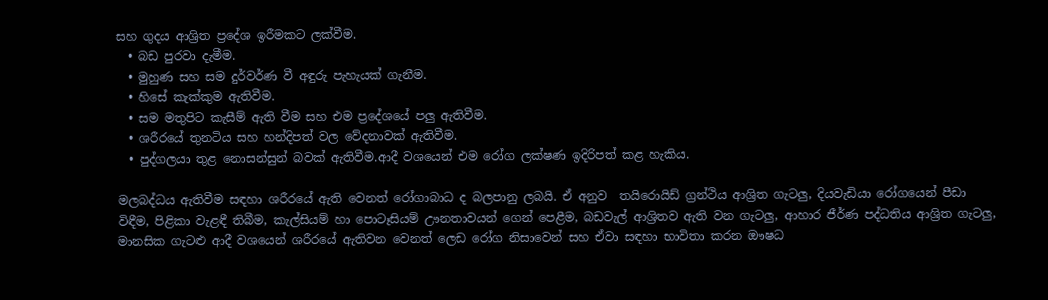සහ ගුදය ආශ්‍රිත ප්‍රදේශ ඉරීමකට ලක්වීම.
  • බඩ පුරවා දැමීම.
  • මුහුණ සහ සම දුර්වර්ණ වී අඳුරු පැහැයක් ගැනීම.
  • හිසේ කැක්කුම ඇතිවීම.
  • සම මතුපිට කැසීම් ඇති වීම සහ එම ප්‍රදේශයේ පලු ඇතිවීම.
  • ශරීරයේ තුනටිය සහ හන්දිපත් වල වේදනාවක් ඇතිවීම.
  • පුද්ගලයා තුළ නොසන්සුන් බවක් ඇතිවීම.ආදී වශයෙන් එම රෝග ලක්ෂණ ඉදිරිපත් කළ හැකිය.

මලබද්ධය ඇතිවීම සඳහා ශරීරයේ ඇති වෙනත් රෝගාබාධ ද බලපානු ලබයි. ඒ අනුව  තයිරොයිඩ් ග්‍රන්ථිය ආශ්‍රිත ගැටලු, දියවැඩියා රෝගයෙන් පීඩා විඳීම, පිළිකා වැළඳී තිබීම, කැල්සියම් හා පොටෑසියම් ඌනතාවයන් ගෙන් පෙළීම, බඩවැල් ආශ්‍රිතව ඇති වන ගැටලු, ආහාර ජීර්ණ පද්ධතිය ආශ්‍රිත ගැටලු, මානසික ගැටළු ආදී වශයෙන් ශරීරයේ ඇතිවන වෙනත් ලෙඩ රෝග නිසාවෙන් සහ ඒවා සඳහා භාවිතා කරන ඖෂධ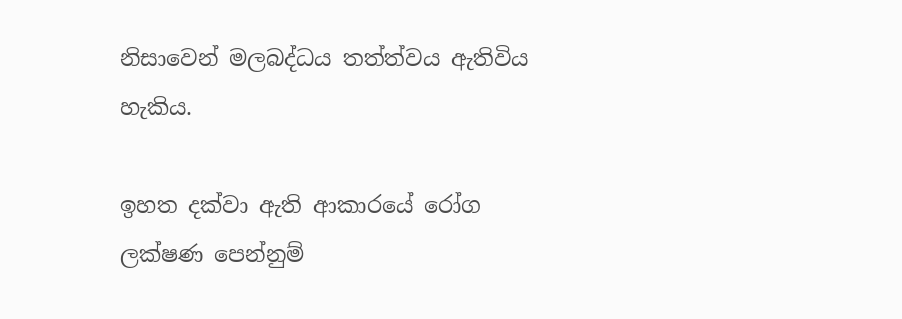නිසාවෙන් මලබද්ධය තත්ත්වය ඇතිවිය හැකිය.

ඉහත දක්වා ඇති ආකාරයේ රෝග ලක්ෂණ පෙන්නුම්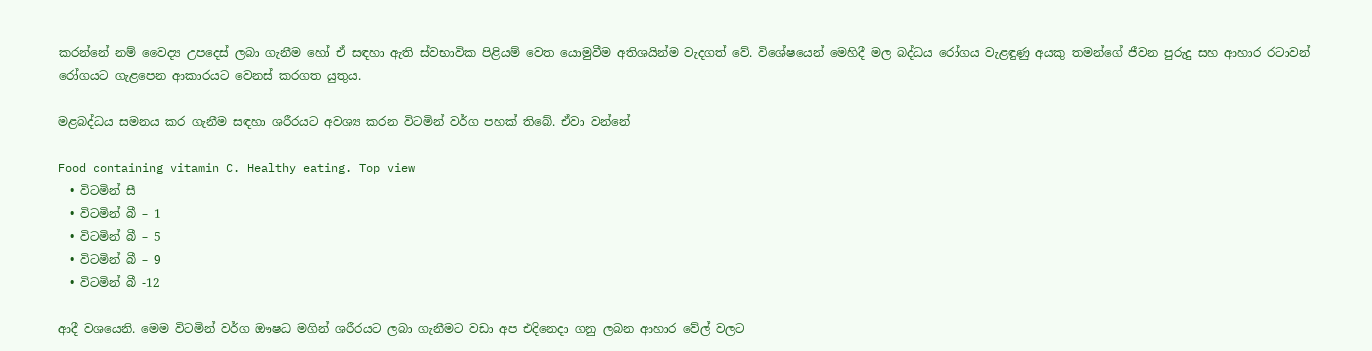කරන්නේ නම් වෛද්‍ය උපදෙස් ලබා ගැනීම හෝ ඒ සඳහා ඇති ස්වභාවික පිළියම් වෙත යොමුවීම අතිශයින්ම වැදගත් වේ. විශේෂයෙන් මෙහිදී මල බද්ධය රෝගය වැළඳුණු අයකු තමන්ගේ ජීවන පුරුදු සහ ආහාර රටාවන් රෝගයට ගැළපෙන ආකාරයට වෙනස් කරගත යුතුය.

මළබද්ධය සමනය කර ගැනීම සඳහා ශරීරයට අවශ්‍ය කරන විටමින් වර්ග පහක් තිබේ. ඒවා වන්නේ

Food containing vitamin C. Healthy eating. Top view
  • විටමින් සී
  • විටමින් බී – 1
  • විටමින් බී – 5
  • විටමින් බී – 9
  • විටමින් බී -12

ආදී වශයෙනි. මෙම විටමින් වර්ග ඖෂධ මගින් ශරීරයට ලබා ගැනීමට වඩා අප එදිනෙදා ගනු ලබන ආහාර වේල් වලට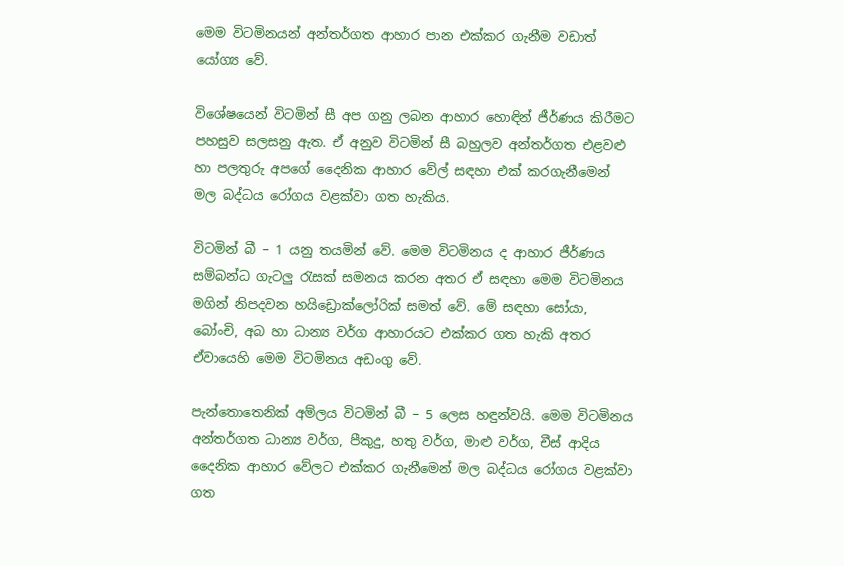මෙම විටමිනයන් අන්තර්ගත ආහාර පාන එක්කර ගැනීම වඩාත් යෝග්‍ය වේ.

විශේෂයෙන් විටමින් සී අප ගනු ලබන ආහාර හොඳින් ජීර්ණය කිරීමට පහසුව සලසනු ඇත. ඒ අනුව විටමින් සී බහුලව අන්තර්ගත එළවළු හා පලතුරු අපගේ දෛනික ආහාර වේල් සඳහා එක් කරගැනීමෙන් මල බද්ධය රෝගය වළක්වා ගත හැකිය.

විටමින් බී – 1 යනු තයමින් වේ. මෙම විටමිනය ද ආහාර ජීර්ණය සම්බන්ධ ගැටලු රැසක් සමනය කරන අතර ඒ සඳහා මෙම විටමිනය මගින් නිපදවන හයිඩ්‍රොක්ලෝරික් සමත් වේ. මේ සඳහා සෝයා, බෝංචි, අබ හා ධාන්‍ය වර්ග ආහාරයට එක්කර ගත හැකි අතර ඒවායෙහි මෙම විටමිනය අඩංගු වේ.

පැන්තොතෙනික් අම්ලය විටමින් බී – 5 ලෙස හඳුන්වයි. මෙම විටමිනය අන්තර්ගත ධාන්‍ය වර්ග, පීකුදු, හතු වර්ග, මාළු වර්ග, චීස් ආදිය දෛනික ආහාර වේලට එක්කර ගැනීමෙන් මල බද්ධය රෝගය වළක්වා ගත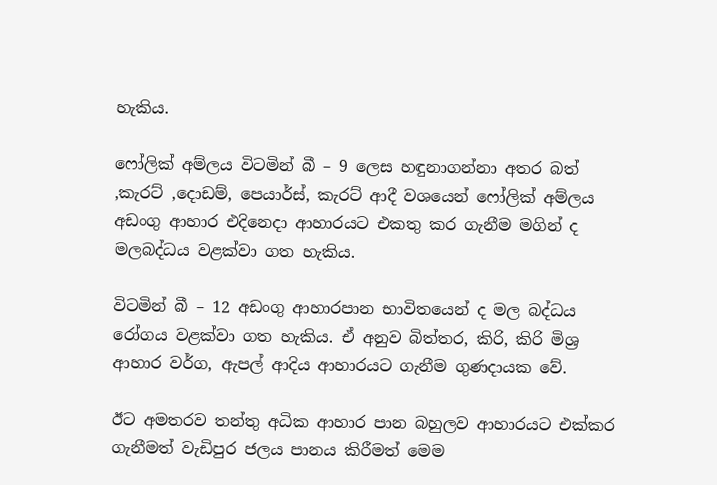හැකිය.

ෆෝලික් අම්ලය විටමින් බී – 9 ලෙස හඳුනාගන්නා අතර බත් ,කැරට් ,දොඩම්, පෙයාර්ස්, කැරට් ආදී වශයෙන් ෆෝලික් අම්ලය අඩංගු ආහාර එදිනෙදා ආහාරයට එකතු කර ගැනීම මගින් ද මලබද්ධය වළක්වා ගත හැකිය.

විටමින් බී – 12 අඩංගු ආහාරපාන භාවිතයෙන් ද මල බද්ධය රෝගය වළක්වා ගත හැකිය. ඒ අනුව බිත්තර, කිරි, කිරි මිශ්‍ර ආහාර වර්ග, ඇපල් ආදිය ආහාරයට ගැනීම ගුණදායක වේ.

ඊට අමතරව තන්තු අධික ආහාර පාන බහුලව ආහාරයට එක්කර ගැනීමත් වැඩිපුර ජලය පානය කිරීමත් මෙම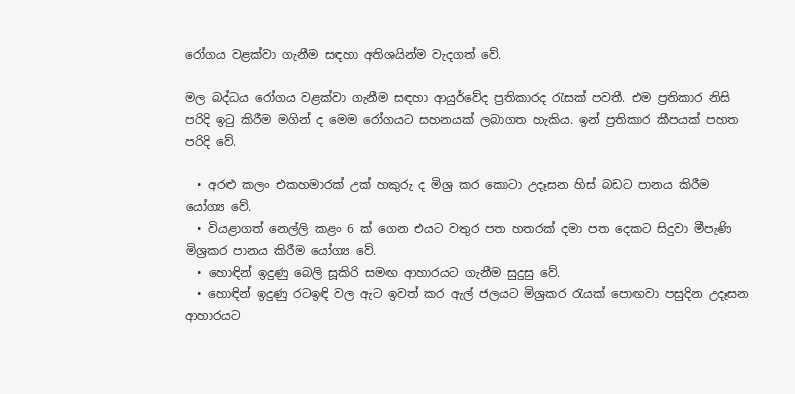රෝගය වළක්වා ගැනීම සඳහා අතිශයින්ම වැදගත් වේ.

මල බද්ධය රෝගය වළක්වා ගැනීම සඳහා ආයුර්වේද ප්‍රතිකාරද රැසක් පවතී. එම ප්‍රතිකාර නිසි පරිදි ඉටු කිරීම මගින් ද මෙම රෝගයට සහනයක් ලබාගත හැකිය. ඉන් ප්‍රතිකාර කීපයක් පහත පරිදි වේ.

  • අරළු කලං එකහමාරක් උක් හකුරු ද මිශ්‍ර කර කොටා උදෑසන හිස් බඩට පානය කිරීම යෝග්‍ය වේ.
  • වියළාගත් නෙල්ලි කළං 6 ක් ගෙන එයට වතුර පත හතරක් දමා පත දෙකට සිදුවා මීපැණි මිශ්‍රකර පානය කිරීම යෝග්‍ය වේ.
  • හොඳින් ඉදුණු බෙලි සූකිරි සමඟ ආහාරයට ගැනීම සුදුසු වේ.
  • හොඳින් ඉදුණු රටඉඳි වල ඇට ඉවත් කර ඇල් ජලයට මිශ්‍රකර රැයක් පොඟවා පසුදින උදෑසන ආහාරයට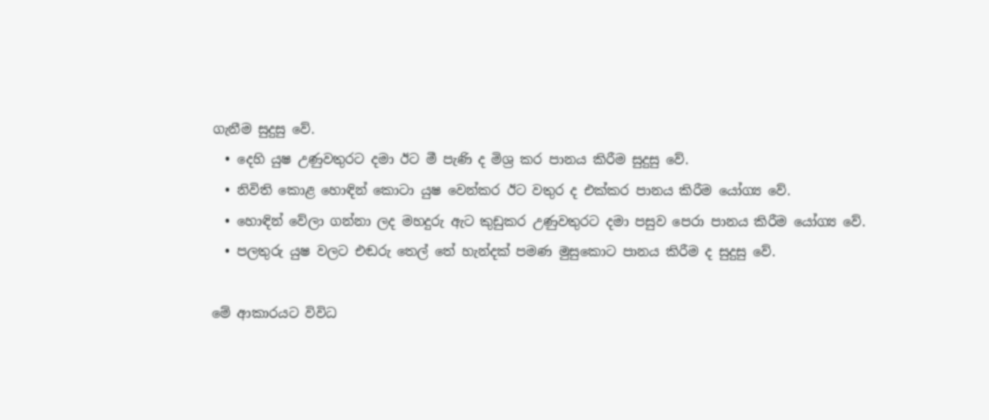ගැනීම සුදුසු වේ.
  • දෙහි යුෂ උණුවතුරට දමා ඊට මී පැණි ද මිශ්‍ර කර පානය කිරීම සුදුසු වේ.
  • නිවිති කොළ හොඳින් කොටා යුෂ වෙන්කර ඊට වතුර ද එක්කර පානය කිරීම යෝග්‍ය වේ.
  • හොඳින් වේලා ගන්නා ලද මහදුරු ඇට කුඩුකර උණුවතුරට දමා පසුව පෙරා පානය කිරීම යෝග්‍ය වේ.
  • පලතුරු යුෂ වලට එඬරු තෙල් තේ හැන්දක් පමණ මුසුකොට පානය කිරීම ද සුදුසු වේ.

මේ ආකාරයට විවිධ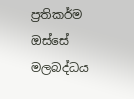ප්‍රතිකර්ම ඔස්සේ මලබද්ධය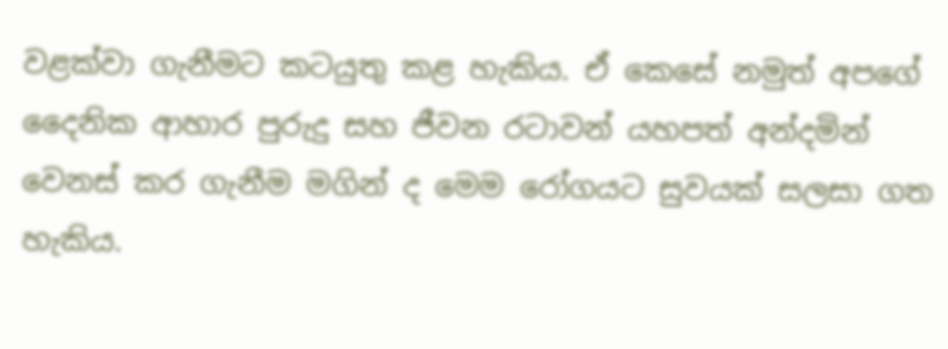වළක්වා ගැනීමට කටයුතු කළ හැකිය. ඒ කෙසේ නමුත් අපගේ දෛනික ආහාර පුරුදු සහ ජීවන රටාවන් යහපත් අන්දමින් වෙනස් කර ගැනීම මගින් ද මෙම රෝගයට සුවයක් සලසා ගත හැකිය.